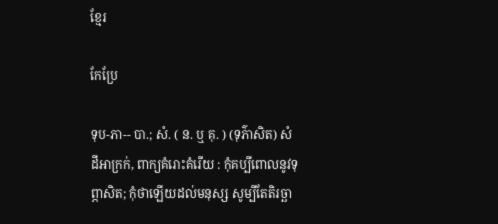ខ្មែរ

កែប្រែ

ទុប-ភា-- បា.; សំ. ( ន. ឬ គុ. ) (ទុភ៌ាសិត) សំដីអាក្រក់, ពាក្យគំរោះគំរើយ : កុំគប្បីពោលនូវទុព្ភាសិត; កុំថាឡើយដល់មនុស្ស សូម្បីតែតិរច្ឆា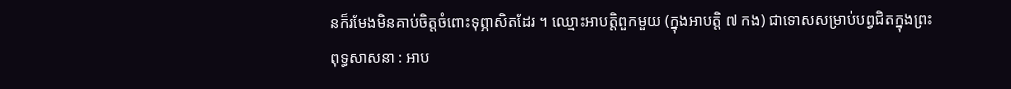នក៏រមែងមិនគាប់ចិត្តចំពោះទុព្ភាសិតដែរ ។ ឈ្មោះអាបត្តិពួកមួយ (ក្នុងអាបត្តិ ៧ កង) ជាទោសសម្រាប់បព្វជិតក្នុងព្រះពុទ្ធសាសនា : អាប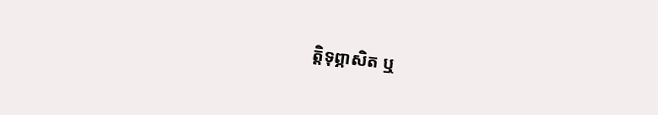ត្តិទុព្ភាសិត ឬ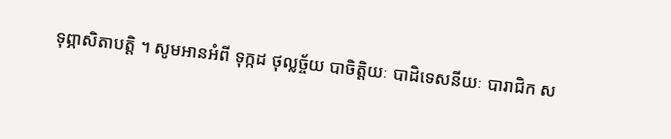ទុព្ភាសិតាបត្តិ ។ សូមអានអំពី ទុក្កដ ថុល្លច្ច័យ បាចិត្តិយៈ បាដិទេសនីយៈ បារាជិក ស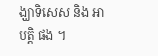ង្ឃាទិសេស និង អាបត្តិ ផង ។